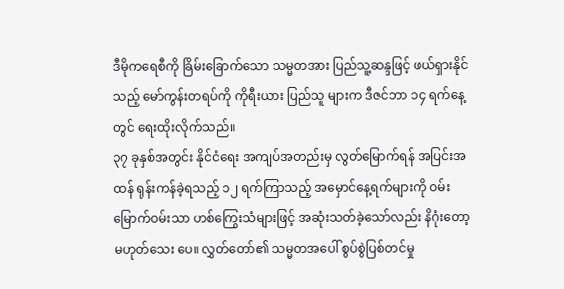ဒီမိုကရေစီကို ခြိမ်းခြောက်သော သမ္မတအား ပြည်သူ့ဆန္ဒဖြင့် ဖယ်ရှားနိုင်သည့် မော်ကွန်းတရပ်ကို ကိုရီးယား ပြည်သူ များက ဒီဇင်ဘာ ၁၄ ရက်နေ့တွင် ရေးထိုးလိုက်သည်။
၃၇ ခုနှစ်အတွင်း နိုင်ငံရေး အကျပ်အတည်းမှ လွတ်မြောက်ရန် အပြင်းအထန် ရုန်းကန်ခဲ့ရသည့် ၁၂ ရက်ကြာသည့် အမှောင်နေ့ရက်များကို ဝမ်းမြောက်ဝမ်းသာ ဟစ်ကြွေးသံများဖြင့် အဆုံးသတ်ခဲ့သော်လည်း နိဂုံးတော့ မဟုတ်သေး ပေ။ လွှတ်တော်၏ သမ္မတအပေါ် စွပ်စွဲပြစ်တင်မှု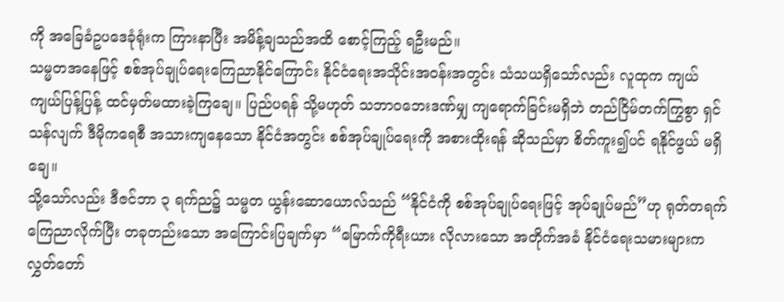ကို အခြေခံဥပဒေခုံရုံးက ကြားနာပြီး အမိန့်ချသည်အထိ စောင့်ကြည့် ရဦးမည်။
သမ္မတအနေဖြင့် စစ်အုပ်ချုပ်ရေးကြေညာနိုင်ကြောင်း နိုင်ငံရေးအသိုင်းအဝန်းအတွင်း သံသယရှိသော်လည်း လူထုက ကျယ်ကျယ်ပြန့်ပြန့် ထင်မှတ်မထားခဲ့ကြချေ။ ပြည်ပရန် သို့မဟုတ် သဘာဝဘေးဒဏ်မျှ ကျရောက်ခြင်းမရှိဘဲ တည်ငြိမ်တက်ကြွစွာ ရှင်သန်လျက် ဒီမိုကရေစီ အသားကျနေသော နိုင်ငံအတွင်း စစ်အုပ်ချုပ်ရေးကို အစားထိုးရန် ဆိုသည်မှာ စိတ်ကူး၍ပင် ရနိုင်ဖွယ် မရှိချေ။
သို့သော်လည်း ဒီဇင်ဘာ ၃ ရက်ည၌ သမ္မတ ယွန်းဆောယောလ်သည် “နိုင်ငံကို စစ်အုပ်ချုပ်ရေးဖြင့် အုပ်ချုပ်မည်”ဟု ရုတ်တရက် ကြေညာလိုက်ပြီး တခုတည်းသော အကြောင်းပြချက်မှာ “မြောက်ကိုရီးယား လိုလားသော အတိုက်အခံ နိုင်ငံရေးသမားများက လွှတ်တော်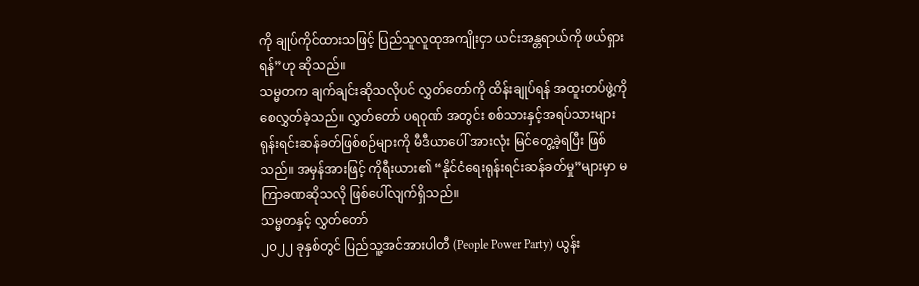ကို ချုပ်ကိုင်ထားသဖြင့် ပြည်သူလူထုအကျိုးငှာ ယင်းအန္တရာယ်ကို ဖယ်ရှားရန်”ဟု ဆိုသည်။
သမ္မတက ချက်ချင်းဆိုသလိုပင် လွှတ်တော်ကို ထိန်းချုပ်ရန် အထူးတပ်ဖွဲ့ကို စေလွှတ်ခဲ့သည်။ လွှတ်တော် ပရဝုဏ် အတွင်း စစ်သားနှင့်အရပ်သားများ ရုန်းရင်းဆန်ခတ်ဖြစ်စဉ်များကို မီဒီယာပေါ် အားလုံး မြင်တွေ့ခဲ့ရပြီး ဖြစ်သည်။ အမှန်အားဖြင့် ကိုရီးယား၏ “နိုင်ငံရေးရုန်းရင်းဆန်ခတ်မှု”များမှာ မကြာခဏဆိုသလို ဖြစ်ပေါ်လျက်ရှိသည်။
သမ္မတနှင့် လွှတ်တော်
၂၀၂၂ ခုနှစ်တွင် ပြည်သူ့အင်အားပါတီ (People Power Party) ယွန်း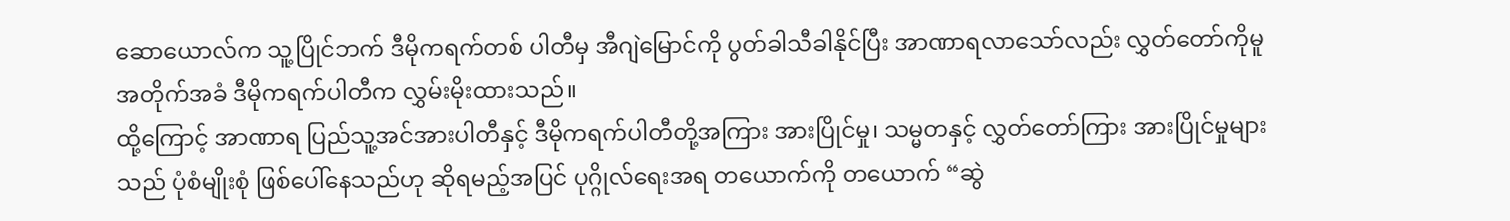ဆောယောလ်က သူ့ပြိုင်ဘက် ဒီမိုကရက်တစ် ပါတီမှ အီဂျဲမြောင်ကို ပွတ်ခါသီခါနိုင်ပြီး အာဏာရလာသော်လည်း လွှတ်တော်ကိုမူ အတိုက်အခံ ဒီမိုကရက်ပါတီက လွှမ်းမိုးထားသည်။
ထို့ကြောင့် အာဏာရ ပြည်သူ့အင်အားပါတီနှင့် ဒီမိုကရက်ပါတီတို့အကြား အားပြိုင်မှု၊ သမ္မတနှင့် လွှတ်တော်ကြား အားပြိုင်မှုများသည် ပုံစံမျိုးစုံ ဖြစ်ပေါ်နေသည်ဟု ဆိုရမည့်အပြင် ပုဂ္ဂိုလ်ရေးအရ တယောက်ကို တယောက် “ဆွဲ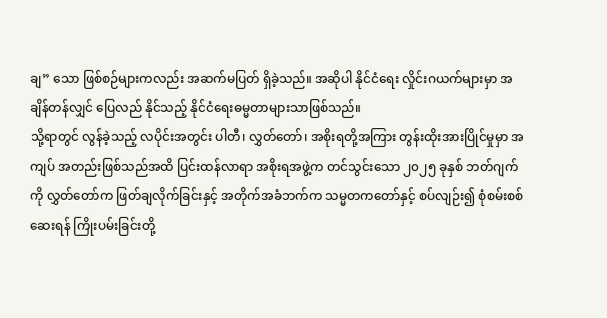ချ” သော ဖြစ်စဉ်များကလည်း အဆက်မပြတ် ရှိခဲ့သည်။ အဆိုပါ နိုင်ငံရေး လှိုင်းဂယက်များမှာ အချိန်တန်လျှင် ပြေလည် နိုင်သည့် နိုင်ငံရေးဓမ္မတာများသာဖြစ်သည်။
သို့ရာတွင် လွန်ခဲ့သည့် လပိုင်းအတွင်း ပါတီ၊ လွှတ်တော်၊ အစိုးရတို့အကြား တွန်းထိုးအားပြိုင်မှုမှာ အကျပ် အတည်းဖြစ်သည်အထိ ပြင်းထန်လာရာ အစိုးရအဖွဲ့က တင်သွင်းသော ၂၀၂၅ ခုနှစ် ဘတ်ဂျက်ကို လွှတ်တော်က ဖြတ်ချလိုက်ခြင်းနှင့် အတိုက်အခံဘက်က သမ္မတကတော်နှင့် စပ်လျဉ်း၍ စုံစမ်းစစ်ဆေးရန် ကြိုးပမ်းခြင်းတို့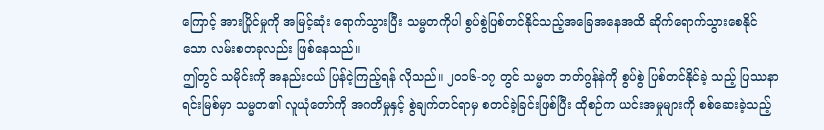ကြောင့် အားပြိုင်မှုကို အမြင့်ဆုံး ရောက်သွားပြီး သမ္မတကိုပါ စွပ်စွဲပြစ်တင်နိုင်သည့်အခြေအနေအထိ ဆိုက်ရောက်သွားစေနိုင် သော လမ်းစတခုလည်း ဖြစ်နေသည်။
ဤတွင် သမိုင်းကို အနည်းငယ် ပြန်ငဲ့ကြည့်ရန် လိုသည်။ ၂၀၁၆-၁၇ တွင် သမ္မတ ဘတ်ဂွန်နဲကို စွပ်စွဲ ပြစ်တင်နိုင်ခဲ့ သည့် ပြဿနာရင်းမြစ်မှာ သမ္မတ၏ လူယုံတော်ကို အဂတိမှုနှင့် စွဲချက်တင်ရာမှ စတင်ခဲ့ခြင်းဖြစ်ပြီး ထိုစဉ်က ယင်းအမှုများကို စစ်ဆေးခဲ့သည့်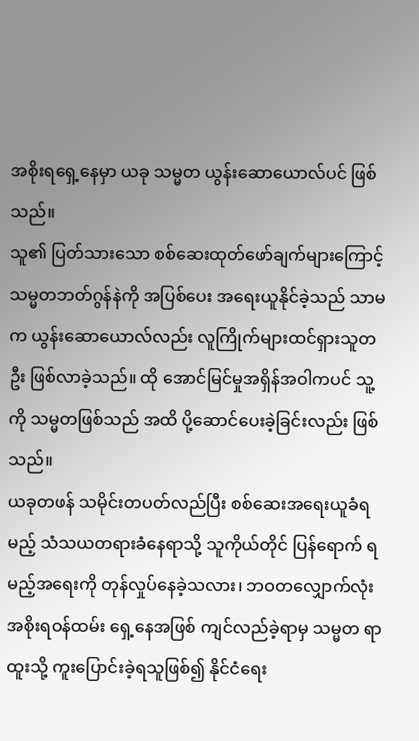အစိုးရရှေ့နေမှာ ယခု သမ္မတ ယွန်းဆောယောလ်ပင် ဖြစ်သည်။
သူ၏ ပြတ်သားသော စစ်ဆေးထုတ်ဖော်ချက်များကြောင့် သမ္မတဘတ်ဂွန်နဲကို အပြစ်ပေး အရေးယူနိုင်ခဲ့သည် သာမက ယွန်းဆောယောလ်လည်း လူကြိုက်များထင်ရှားသူတဦး ဖြစ်လာခဲ့သည်။ ထို အောင်မြင်မှုအရှိန်အဝါကပင် သူ့ကို သမ္မတဖြစ်သည် အထိ ပို့ဆောင်ပေးခဲ့ခြင်းလည်း ဖြစ်သည်။
ယခုတဖန် သမိုင်းတပတ်လည်ပြီး စစ်ဆေးအရေးယူခံရမည့် သံသယတရားခံနေရာသို့ သူကိုယ်တိုင် ပြန်ရောက် ရမည့်အရေးကို တုန်လှုပ်နေခဲ့သလား၊ ဘဝတလျှောက်လုံး အစိုးရဝန်ထမ်း ရှေ့နေအဖြစ် ကျင်လည်ခဲ့ရာမှ သမ္မတ ရာထူးသို့ ကူးပြောင်းခဲ့ရသူဖြစ်၍ နိုင်ငံရေး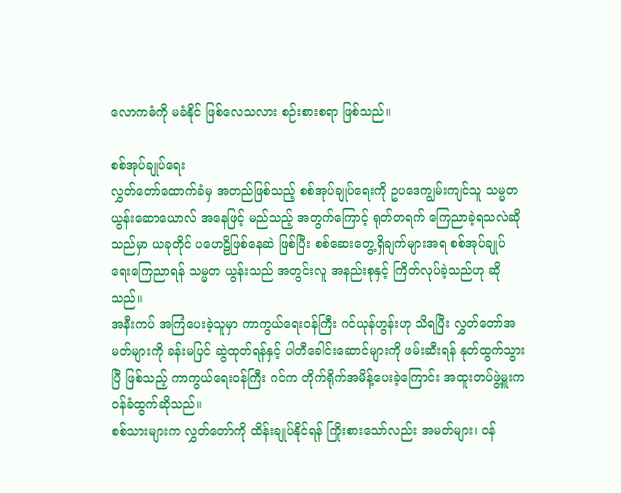လောကဓံကို မခံနိုင် ဖြစ်လေသလား စဉ်းစားစရာ ဖြစ်သည်။

စစ်အုပ်ချုပ်ရေး
လွှတ်တော်ထောက်ခံမှ အတည်ဖြစ်သည့် စစ်အုပ်ချုပ်ရေးကို ဥပဒေကျွမ်းကျင်သူ သမ္မတ ယွန်းဆောယောလ် အနေဖြင့် မည်သည့် အတွက်ကြောင့် ရုတ်တရက် ကြေညာခဲ့ရသလဲဆိုသည်မှာ ယခုတိုင် ပဟေဠိဖြစ်နေဆဲ ဖြစ်ပြီး စစ်ဆေးတွေ့ရှိချက်များအရ စစ်အုပ်ချုပ် ရေးကြေညာရန် သမ္မတ ယွန်းသည် အတွင်းလူ အနည်းစုနှင့် ကြိတ်လုပ်ခဲ့သည်ဟု ဆိုသည်။
အနီးကပ် အကြံပေးခဲ့သူမှာ ကာကွယ်ရေးဝန်ကြီး ဂင်ယုန်ဟွန်းဟု သိရပြီး လွှတ်တော်အမတ်များကို ခန်းမပြင် ဆွဲထုတ်ရန်နှင့် ပါတီခေါင်းဆောင်များကို ဖမ်းဆီးရန် နုတ်ထွက်သွားပြီ ဖြစ်သည့် ကာကွယ်ရေးဝန်ကြီး ဂင်က တိုက်ရိုက်အမိန့်ပေးခဲ့ကြောင်း အထူးတပ်ဖွဲ့မှူးက ဝန်ခံထွက်ဆိုသည်။
စစ်သားများက လွှတ်တော်ကို ထိန်းချုပ်နိုင်ရန် ကြိုးစားသော်လည်း အမတ်များ၊ ဝန်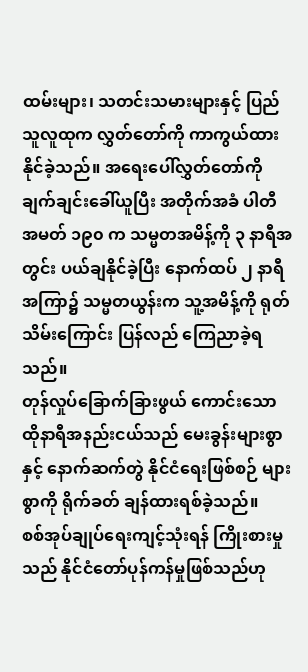ထမ်းများ၊ သတင်းသမားများနှင့် ပြည်သူလူထုက လွှတ်တော်ကို ကာကွယ်ထားနိုင်ခဲ့သည်။ အရေးပေါ်လွှတ်တော်ကို ချက်ချင်းခေါ်ယူပြီး အတိုက်အခံ ပါတီ အမတ် ၁၉၀ က သမ္မတအမိန့်ကို ၃ နာရီအတွင်း ပယ်ချနိုင်ခဲ့ပြီး နောက်ထပ် ၂ နာရီအကြာ၌ သမ္မတယွန်းက သူ့အမိန့်ကို ရုတ်သိမ်းကြောင်း ပြန်လည် ကြေညာခဲ့ရသည်။
တုန်လှုပ်ခြောက်ခြားဖွယ် ကောင်းသော ထိုနာရီအနည်းငယ်သည် မေးခွန်းများစွာနှင့် နောက်ဆက်တွဲ နိုင်ငံရေးဖြစ်စဉ် များစွာကို ရိုက်ခတ် ချန်ထားရစ်ခဲ့သည်။
စစ်အုပ်ချုပ်ရေးကျင့်သုံးရန် ကြိုးစားမှုသည် နိုင်ငံတော်ပုန်ကန်မှုဖြစ်သည်ဟု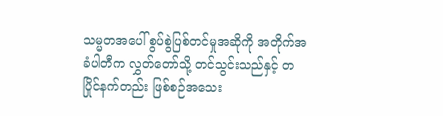သမ္မတအပေါ် စွပ်စွဲပြစ်တင်မှုအဆိုကို အတိုက်အခံပါတီက လွှတ်တော်သို့ တင်သွင်းသည်နှင့် တပြိုင်နက်တည်း ဖြစ်စဉ်အသေး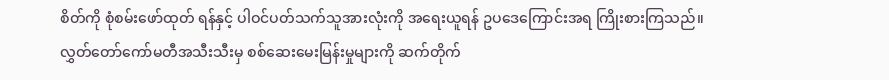စိတ်ကို စုံစမ်းဖော်ထုတ် ရန်နှင့် ပါဝင်ပတ်သက်သူအားလုံးကို အရေးယူရန် ဥပဒေကြောင်းအရ ကြိုးစားကြသည်။
လွှတ်တော်ကော်မတီအသီးသီးမှ စစ်ဆေးမေးမြန်းမှုများကို ဆက်တိုက်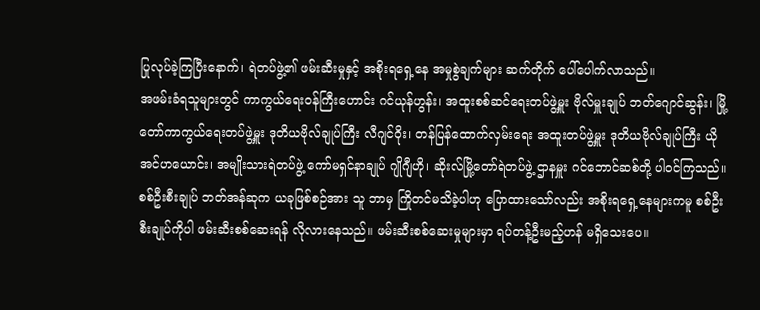ပြုလုပ်ခဲ့ကြပြီးနောက်၊ ရဲတပ်ဖွဲ့၏ ဖမ်းဆီးမှုနှင့် အစိုးရရှေ့နေ အမှုစွဲချက်များ ဆက်တိုက် ပေါ်ပေါက်လာသည်။
အဖမ်းခံရသူများတွင် ကာကွယ်ရေးဝန်ကြီးဟောင်း ဂင်ယုန်ဟွန်း၊ အထူးစစ်ဆင်ရေးတပ်ဖွဲ့မှူး ဗိုလ်မှူးချုပ် ဘတ်ဂျောင်ဆွန်း၊ မြို့တော်ကာကွယ်ရေးတပ်ဖွဲ့မှူး ဒုတိယဗိုလ်ချုပ်ကြီး လီဂျင်ဝိုး၊ တန်ပြန်ထောက်လှမ်းရေး အထူးတပ်ဖွဲ့မှူး ဒုတိယဗိုလ်ချုပ်ကြီး ယိုအင်ဟယောင်း၊ အမျိုးသားရဲတပ်ဖွဲ့ ကော်မရှင်နာချုပ် ဂျိုဂျီဟို၊ ဆိုးလ်မြို့တော်ရဲတပ်ဖွဲ့ ဌာနမှူး ဂင်ဘောင်ဆစ်တို့ ပါဝင်ကြသည်။ စစ်ဦးစီးချုပ် ဘတ်အန်ဆုက ယခုဖြစ်စဉ်အား သူ ဘာမှ ကြိုတင်မသိခဲ့ပါဟု ပြောထားသော်လည်း အစိုးရရှေ့နေများကမူ စစ်ဦးစီးချုပ်ကိုပါ ဖမ်းဆီးစစ်ဆေးရန် လိုလားနေသည်။ ဖမ်းဆီးစစ်ဆေးမှုများမှာ ရပ်တန့်ဦးမည့်ဟန် မရှိသေးပေ။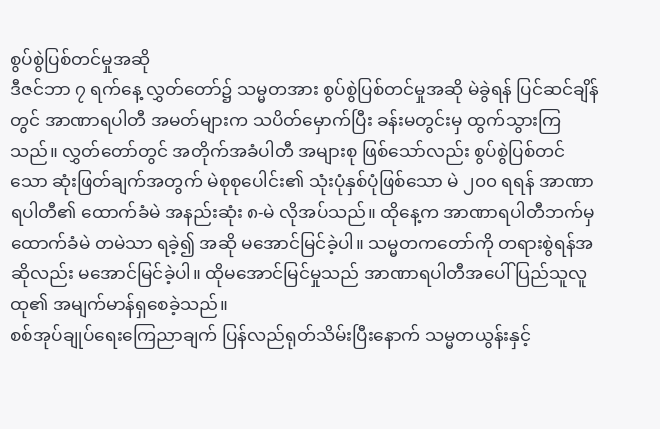စွပ်စွဲပြစ်တင်မှုအဆို
ဒီဇင်ဘာ ၇ ရက်နေ့ လွှတ်တော်၌ သမ္မတအား စွပ်စွဲပြစ်တင်မှုအဆို မဲခွဲရန် ပြင်ဆင်ချိန်တွင် အာဏာရပါတီ အမတ်များက သပိတ်မှောက်ပြီး ခန်းမတွင်းမှ ထွက်သွားကြသည်။ လွှတ်တော်တွင် အတိုက်အခံပါတီ အများစု ဖြစ်သော်လည်း စွပ်စွဲပြစ်တင်သော ဆုံးဖြတ်ချက်အတွက် မဲစုစုပေါင်း၏ သုံးပုံနှစ်ပုံဖြစ်သော မဲ ၂၀၀ ရရန် အာဏာရပါတီ၏ ထောက်ခံမဲ အနည်းဆုံး ၈-မဲ လိုအပ်သည်။ ထိုနေ့က အာဏာရပါတီဘက်မှ ထောက်ခံမဲ တမဲသာ ရခဲ့၍ အဆို မအောင်မြင်ခဲ့ပါ။ သမ္မတကတော်ကို တရားစွဲရန်အဆိုလည်း မအောင်မြင်ခဲ့ပါ။ ထိုမအောင်မြင်မှုသည် အာဏာရပါတီအပေါ် ပြည်သူလူထု၏ အမျက်မာန်ရှစေခဲ့သည်။
စစ်အုပ်ချုပ်ရေးကြေညာချက် ပြန်လည်ရုတ်သိမ်းပြီးနောက် သမ္မတယွန်းနှင့်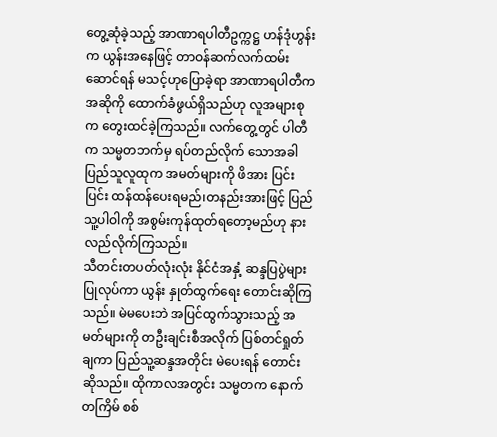တွေ့ဆုံခဲ့သည့် အာဏာရပါတီဥက္ကဋ္ဌ ဟန်ဒုံဟွန်းက ယွန်းအနေဖြင့် တာဝန်ဆက်လက်ထမ်းဆောင်ရန် မသင့်ဟုပြောခဲ့ရာ အာဏာရပါတီက အဆိုကို ထောက်ခံဖွယ်ရှိသည်ဟု လူအများစုက တွေးထင်ခဲ့ကြသည်။ လက်တွေ့တွင် ပါတီက သမ္မတဘက်မှ ရပ်တည်လိုက် သောအခါ ပြည်သူလူထုက အမတ်များကို ဖိအား ပြင်းပြင်း ထန်ထန်ပေးရမည်၊တနည်းအားဖြင့် ပြည်သူ့ပါဝါကို အစွမ်းကုန်ထုတ်ရတော့မည်ဟု နားလည်လိုက်ကြသည်။
သီတင်းတပတ်လုံးလုံး နိုင်ငံအနှံ့ ဆန္ဒပြပွဲများပြုလုပ်ကာ ယွန်း နှုတ်ထွက်ရေး တောင်းဆိုကြသည်။ မဲမပေးဘဲ အပြင်ထွက်သွားသည့် အမတ်များကို တဦးချင်းစီအလိုက် ပြစ်တင်ရှုတ်ချကာ ပြည်သူ့ဆန္ဒအတိုင်း မဲပေးရန် တောင်းဆိုသည်။ ထိုကာလအတွင်း သမ္မတက နောက်တကြိမ် စစ်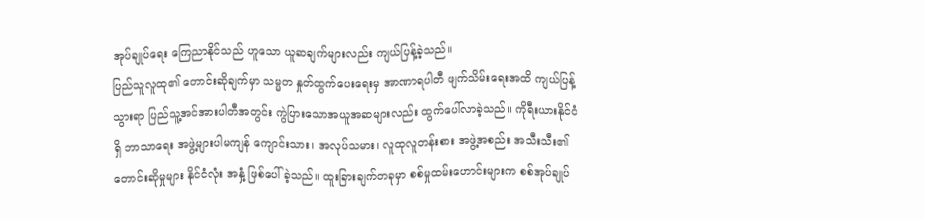အုပ်ချုပ်ရေး ကြေညာနိုင်သည် ဟူသော ယူဆချက်များလည်း ကျယ်ပြန့်ခဲ့သည်။
ပြည်သူလူထု၏ တောင်းဆိုချက်မှာ သမ္မတ နှုတ်ထွက်ပေးရေးမှ အာဏာရပါတီ ဖျက်သိမ်းရေးအထိ ကျယ်ပြန့်သွားရာ ပြည်သူ့အင်အားပါတီအတွင်း ကွဲပြားသောအယူအဆများလည်း ထွက်ပေါ်လာခဲ့သည်။ ကိုရီးယားနိုင်ငံရှိ ဘာသာရေး အဖွဲ့များပါမကျန် ကျောင်းသား၊ အလုပ်သမား၊ လူထုလူတန်းစား အဖွဲ့အစည်း အသီးသီး၏ တောင်းဆိုမှုများ နိုင်ငံလုံး အနှံ့ ဖြစ်ပေါ်ခဲ့သည်။ ထူးခြားချက်တခုမှာ စစ်မှုထမ်းဟောင်းများက စစ်အုပ်ချုပ်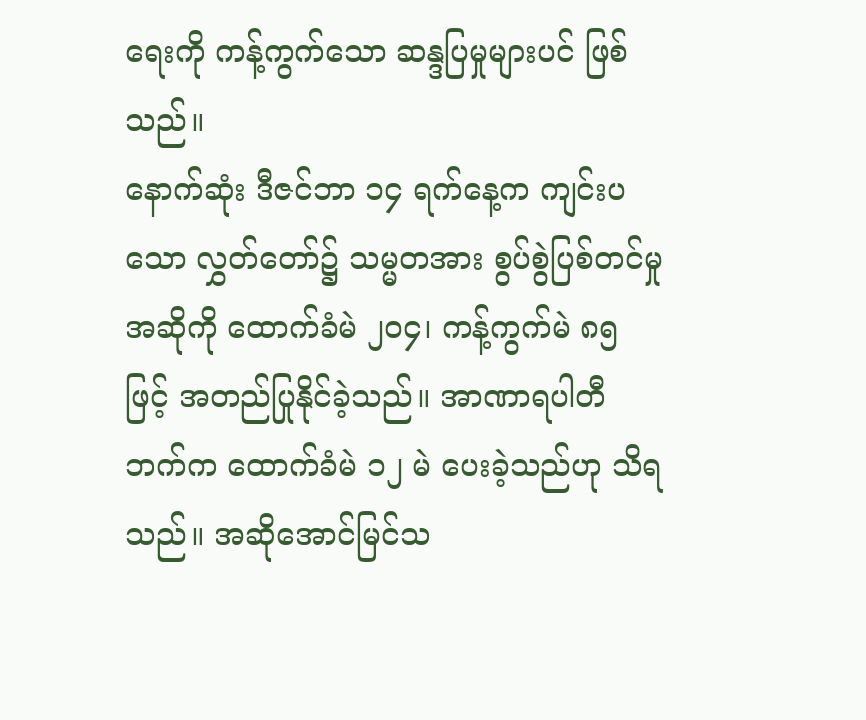ရေးကို ကန့်ကွက်သော ဆန္ဒပြမှုများပင် ဖြစ်သည်။
နောက်ဆုံး ဒီဇင်ဘာ ၁၄ ရက်နေ့က ကျင်းပသော လွှတ်တော်၌ သမ္မတအား စွပ်စွဲပြစ်တင်မှုအဆိုကို ထောက်ခံမဲ ၂၀၄၊ ကန့်ကွက်မဲ ၈၅ ဖြင့် အတည်ပြုနိုင်ခဲ့သည်။ အာဏာရပါတီဘက်က ထောက်ခံမဲ ၁၂ မဲ ပေးခဲ့သည်ဟု သိရသည်။ အဆိုအောင်မြင်သ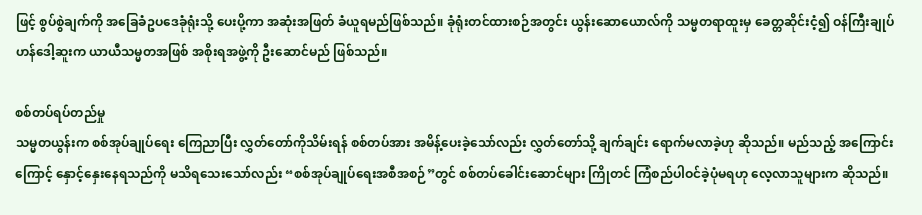ဖြင့် စွပ်စွဲချက်ကို အခြေခံဥပဒေခုံရုံးသို့ ပေးပို့ကာ အဆုံးအဖြတ် ခံယူရမည်ဖြစ်သည်။ ခုံရုံးတင်ထားစဉ်အတွင်း ယွန်းဆောယောလ်ကို သမ္မတရာထူးမှ ခေတ္တဆိုင်းငံ့၍ ဝန်ကြီးချုပ် ဟန်ဒေါ့ဆူးက ယာယီသမ္မတအဖြစ် အစိုးရအဖွဲ့ကို ဦးဆောင်မည် ဖြစ်သည်။

စစ်တပ်ရပ်တည်မှု
သမ္မတယွန်းက စစ်အုပ်ချုပ်ရေး ကြေညာပြီး လွှတ်တော်ကိုသိမ်းရန် စစ်တပ်အား အမိန့်ပေးခဲ့သော်လည်း လွှတ်တော်သို့ ချက်ချင်း ရောက်မလာခဲ့ဟု ဆိုသည်။ မည်သည့် အကြောင်းကြောင့် နှောင့်နှေးနေရသည်ကို မသိရသေးသော်လည်း “စစ်အုပ်ချုပ်ရေးအစီအစဉ်”တွင် စစ်တပ်ခေါင်းဆောင်များ ကြိုတင် ကြံစည်ပါဝင်ခဲ့ပုံမရဟု လေ့လာသူများက ဆိုသည်။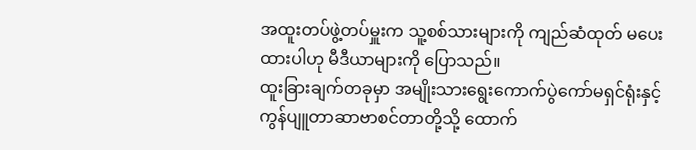အထူးတပ်ဖွဲ့တပ်မှူးက သူ့စစ်သားများကို ကျည်ဆံထုတ် မပေးထားပါဟု မီဒီယာများကို ပြောသည်။
ထူးခြားချက်တခုမှာ အမျိုးသားရွေးကောက်ပွဲကော်မရှင်ရုံးနှင့် ကွန်ပျူတာဆာဗာစင်တာတို့သို့ ထောက်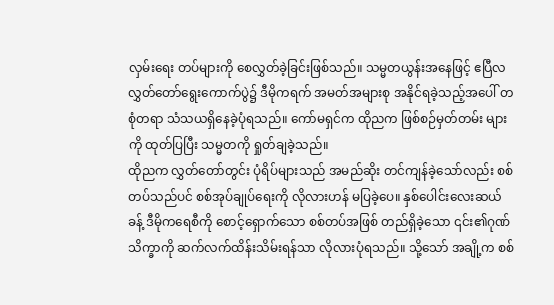လှမ်းရေး တပ်များကို စေလွှတ်ခဲ့ခြင်းဖြစ်သည်။ သမ္မတယွန်းအနေဖြင့် ဧပြီလ လွှတ်တော်ရွေးကောက်ပွဲ၌ ဒီမိုကရက် အမတ်အများစု အနိုင်ရခဲ့သည့်အပေါ် တစုံတရာ သံသယရှိနေခဲ့ပုံရသည်။ ကော်မရှင်က ထိုညက ဖြစ်စဉ်မှတ်တမ်း များကို ထုတ်ပြပြီး သမ္မတကို ရှုတ်ချခဲ့သည်။
ထိုညက လွှတ်တော်တွင်း ပုံရိပ်များသည် အမည်ဆိုး တင်ကျန်ခဲ့သော်လည်း စစ်တပ်သည်ပင် စစ်အုပ်ချုပ်ရေးကို လိုလားဟန် မပြခဲ့ပေ။ နှစ်ပေါင်းလေးဆယ်ခန့် ဒီမိုကရေစီကို စောင့်ရှောက်သော စစ်တပ်အဖြစ် တည်ရှိခဲ့သော ၎င်း၏ဂုဏ်သိက္ခာကို ဆက်လက်ထိန်းသိမ်းရန်သာ လိုလားပုံရသည်။ သို့သော် အချို့က စစ်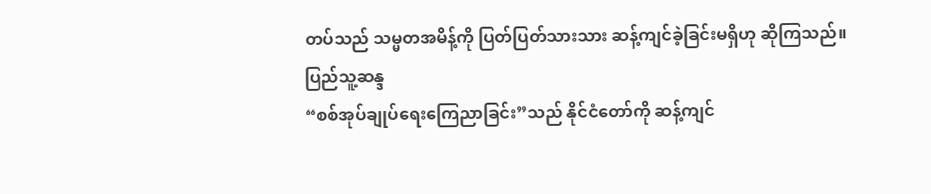တပ်သည် သမ္မတအမိန့်ကို ပြတ်ပြတ်သားသား ဆန့်ကျင်ခဲ့ခြင်းမရှိဟု ဆိုကြသည်။
ပြည်သူ့ဆန္ဒ
“စစ်အုပ်ချုပ်ရေးကြေညာခြင်း”သည် နိုင်ငံတော်ကို ဆန့်ကျင်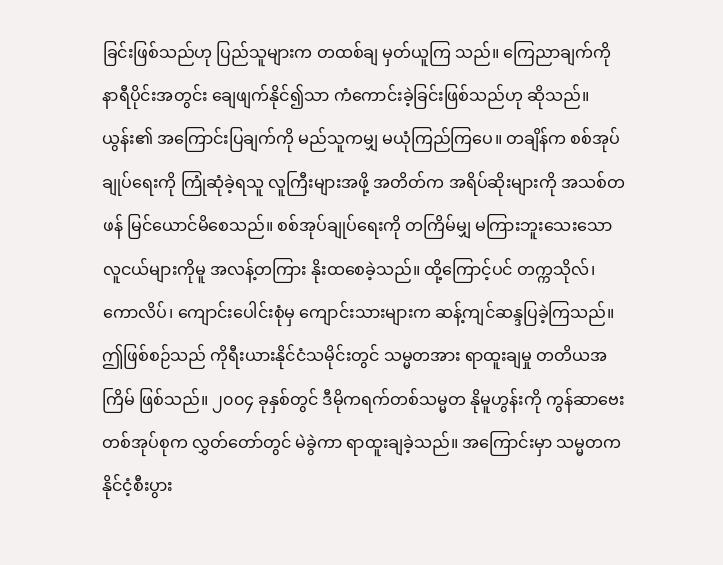ခြင်းဖြစ်သည်ဟု ပြည်သူများက တထစ်ချ မှတ်ယူကြ သည်။ ကြေညာချက်ကို နာရီပိုင်းအတွင်း ချေဖျက်နိုင်၍သာ ကံကောင်းခဲ့ခြင်းဖြစ်သည်ဟု ဆိုသည်။ ယွန်း၏ အကြောင်းပြချက်ကို မည်သူကမျှ မယုံကြည်ကြပေ။ တချိန်က စစ်အုပ်ချုပ်ရေးကို ကြုံဆုံခဲ့ရသူ လူကြီးများအဖို့ အတိတ်က အရိပ်ဆိုးများကို အသစ်တဖန် မြင်ယောင်မိစေသည်။ စစ်အုပ်ချုပ်ရေးကို တကြိမ်မျှ မကြားဘူးသေးသော လူငယ်များကိုမူ အလန့်တကြား နိုးထစေခဲ့သည်။ ထို့ကြောင့်ပင် တက္ကသိုလ်၊ ကောလိပ်၊ ကျောင်းပေါင်းစုံမှ ကျောင်းသားများက ဆန့်ကျင်ဆန္ဒပြခဲ့ကြသည်။
ဤဖြစ်စဉ်သည် ကိုရီးယားနိုင်ငံသမိုင်းတွင် သမ္မတအား ရာထူးချမှု တတိယအကြိမ် ဖြစ်သည်။ ၂၀၀၄ ခုနှစ်တွင် ဒီမိုကရက်တစ်သမ္မတ နိုမူဟွန်းကို ကွန်ဆာဗေးတစ်အုပ်စုက လွှတ်တော်တွင် မဲခွဲကာ ရာထူးချခဲ့သည်။ အကြောင်းမှာ သမ္မတက နိုင်ငံ့စီးပွား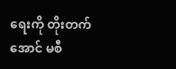ရေးကို တိုးတက်အောင် မစီ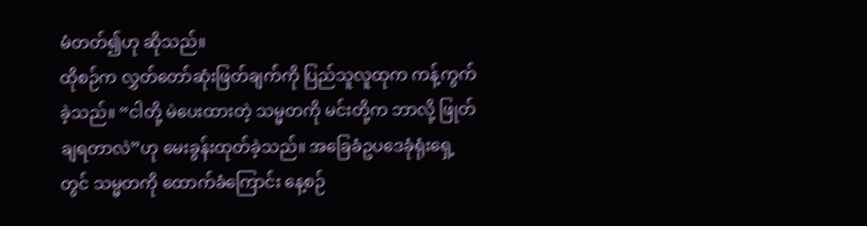မံတတ်၍ဟု ဆိုသည်။
ထိုစဉ်က လွှတ်တော်ဆုံးဖြတ်ချက်ကို ပြည်သူလူထုက ကန့်ကွက်ခဲ့သည်။ “ငါတို့ မဲပေးထားတဲ့ သမ္မတကို မင်းတို့က ဘာလို့ ဖြုတ်ချရတာလဲ”ဟု မေးခွန်းထုတ်ခဲ့သည်။ အခြေခံဥပဒေခုံရုံးရှေ့တွင် သမ္မတကို ထောက်ခံကြောင်း နေ့စဉ်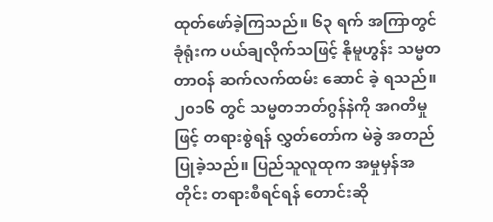ထုတ်ဖော်ခဲ့ကြသည်။ ၆၃ ရက် အကြာတွင် ခုံရုံးက ပယ်ချလိုက်သဖြင့် နိုမူဟွန်း သမ္မတတာဝန် ဆက်လက်ထမ်း ဆောင် ခဲ့ ရသည်။
၂၀၁၆ တွင် သမ္မတဘတ်ဂွန်နဲကို အဂတိမှုဖြင့် တရားစွဲရန် လွှတ်တော်က မဲခွဲ အတည်ပြုခဲ့သည်။ ပြည်သူလူထုက အမှုမှန်အတိုင်း တရားစီရင်ရန် တောင်းဆို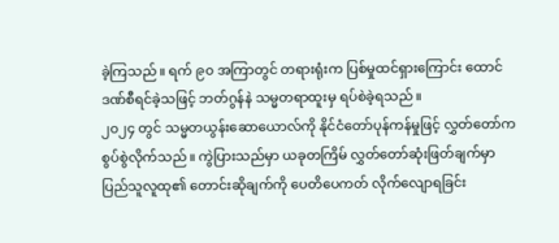ခဲ့ကြသည်။ ရက် ၉၀ အကြာတွင် တရားရုံးက ပြစ်မှုထင်ရှားကြောင်း ထောင်ဒဏ်စီရင်ခဲ့သဖြင့် ဘတ်ဂွန်နဲ သမ္မတရာထူးမှ ရပ်စဲခဲ့ရသည်။
၂၀၂၄ တွင် သမ္မတယွန်းဆောယောလ်ကို နိုင်ငံတော်ပုန်ကန်မှုဖြင့် လွှတ်တော်က စွပ်စွဲလိုက်သည်။ ကွဲပြားသည်မှာ ယခုတကြိမ် လွှတ်တော်ဆုံးဖြတ်ချက်မှာ ပြည်သူလူထု၏ တောင်းဆိုချက်ကို ပေတိပေကတ် လိုက်လျောရခြင်း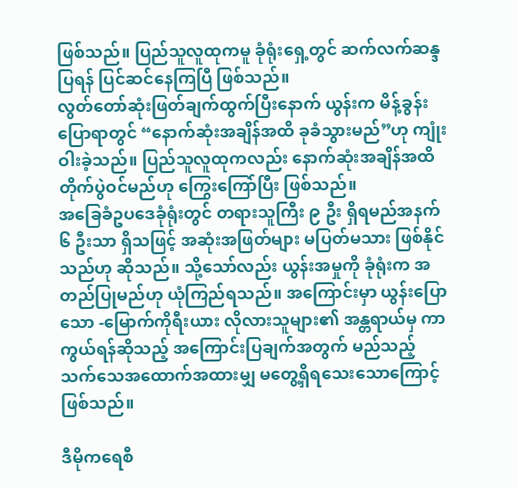ဖြစ်သည်။ ပြည်သူလူထုကမူ ခုံရုံးရှေ့တွင် ဆက်လက်ဆန္ဒပြရန် ပြင်ဆင်နေကြပြီ ဖြစ်သည်။
လွတ်တော်ဆုံးဖြတ်ချက်ထွက်ပြီးနောက် ယွန်းက မိန့်ခွန်းပြောရာတွင် “နောက်ဆုံးအချိန်အထိ ခုခံသွားမည်”ဟု ကျုံးဝါးခဲ့သည်။ ပြည်သူလူထုကလည်း နောက်ဆုံးအချိန်အထိ တိုက်ပွဲဝင်မည်ဟု ကြွေးကြော်ပြီး ဖြစ်သည်။
အခြေခံဥပဒေခုံရုံးတွင် တရားသူကြီး ၉ ဦး ရှိရမည်အနက် ၆ ဦးသာ ရှိသဖြင့် အဆုံးအဖြတ်များ မပြတ်မသား ဖြစ်နိုင်သည်ဟု ဆိုသည်။ သို့သော်လည်း ယွန်းအမှုကို ခုံရုံးက အတည်ပြုမည်ဟု ယုံကြည်ရသည်။ အကြောင်းမှာ ယွန်းပြောသော -မြောက်ကိုရီးယား လိုလားသူများ၏ အန္တရာယ်မှ ကာကွယ်ရန်ဆိုသည့် အကြောင်းပြချက်အတွက် မည်သည့် သက်သေအထောက်အထားမျှ မတွေ့ရှိရသေးသောကြောင့် ဖြစ်သည်။

ဒီမိုကရေစီ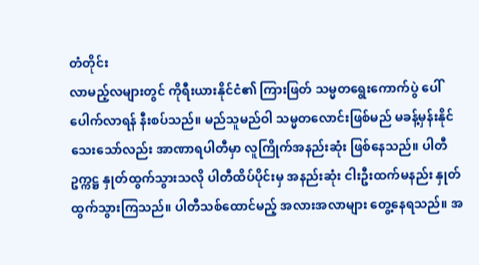တံတိုင်း
လာမည့်လများတွင် ကိုရီးယားနိုင်ငံ၏ ကြားဖြတ် သမ္မတရွေးကောက်ပွဲ ပေါ်ပေါက်လာရန် နီးစပ်သည်။ မည်သူမည်ဝါ သမ္မတလောင်းဖြစ်မည် မခန့်မှန်းနိုင်သေးသော်လည်း အာဏာရပါတီမှာ လူကြိုက်အနည်းဆုံး ဖြစ်နေသည်။ ပါတီဥက္ကဋ္ဌ နှုတ်ထွက်သွားသလို ပါတီထိပ်ပိုင်းမှ အနည်းဆုံး ငါးဦးထက်မနည်း နှုတ်ထွက်သွားကြသည်။ ပါတီသစ်ထောင်မည့် အလားအလာများ တွေ့နေရသည်။ အ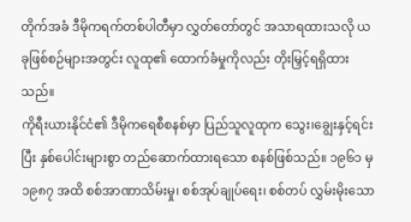တိုက်အခံ ဒီမိုကရက်တစ်ပါတီမှာ လွှတ်တော်တွင် အသာရထားသလို ယခုဖြစ်စဉ်များအတွင်း လူထု၏ ထောက်ခံမှုကိုလည်း တိုးမြှင့်ရရှိထားသည်။
ကိုရီးယားနိုင်ငံ၏ ဒီမိုကရေစီစနစ်မှာ ပြည်သူလူထုက သွေး၊ချွေးနှင့်ရင်းပြီး နှစ်ပေါင်းများစွာ တည်ဆောက်ထားရသော စနစ်ဖြစ်သည်။ ၁၉၆၁ မှ ၁၉၈၇ အထိ စစ်အာဏာသိမ်းမှု၊ စစ်အုပ်ချုပ်ရေး၊ စစ်တပ် လွှမ်းမိုးသော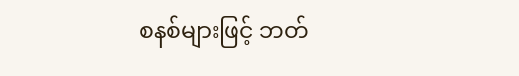စနစ်များဖြင့် ဘတ်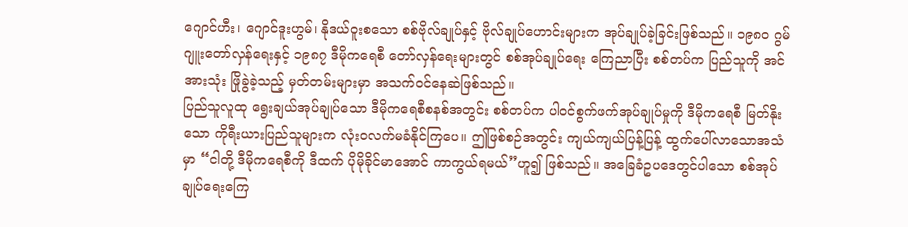ဂျောင်ဟီး၊ ဂျောင်ဒူးဟွမ်၊ နိုဒယ်ဝူးစသော စစ်ဗိုလ်ချုပ်နှင့် ဗိုလ်ချုပ်ဟောင်းများက အုပ်ချုပ်ခဲ့ခြင်းဖြစ်သည်။ ၁၉၈၀ ဂွမ်ဂျူးတော်လှန်ရေးနှင့် ၁၉၈၇ ဒီမိုကရေစီ တော်လှန်ရေးများတွင် စစ်အုပ်ချုပ်ရေး ကြေညာပြီး စစ်တပ်က ပြည်သူကို အင်အားသုံး ဖြိုခွဲခဲ့သည့် မှတ်တမ်းများမှာ အသက်ဝင်နေဆဲဖြစ်သည်။
ပြည်သူလူထု ရွေးချယ်အုပ်ချုပ်သော ဒီမိုကရေစီစနစ်အတွင်း စစ်တပ်က ပါဝင်စွက်ဖက်အုပ်ချုပ်မှုကို ဒီမိုကရေစီ မြတ်နိုးသော ကိုရီးယားပြည်သူများက လုံးဝလက်မခံနိုင်ကြပေ။ ဤဖြစ်စဉ်အတွင်း ကျယ်ကျယ်ပြန့်ပြန့် ထွက်ပေါ်လာသောအသံမှာ “ငါတို့ ဒီမိုကရေစီကို ဒီထက် ပိုမိုခိုင်မာအောင် ကာကွယ်ရမယ်”ဟူ၍ ဖြစ်သည်။ အခြေခံဥပဒေတွင်ပါသော စစ်အုပ်ချုပ်ရေးကြေ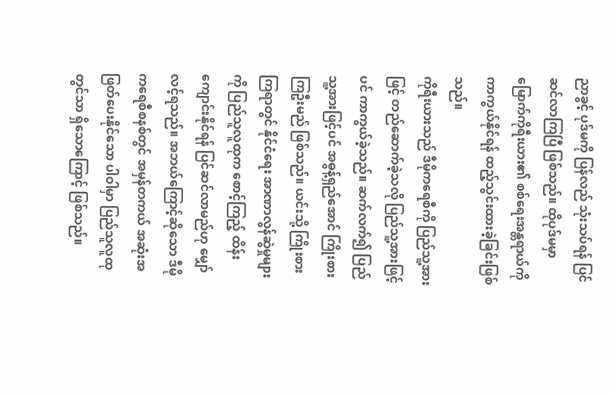ညာခွင့် ပုဒ်မကို ပြန်လည် သုံးသပ်ရန် ပြင်ဆင်လာကြပြီ ဖြစ်သည်။ ထိုပုဒ်မမှာ မြောက်ကိုရီးယား၏ စစ်ရေးအန္တရာယ်ကို ကာကွယ်နိုင်ရန် ထည့်သွင်းထားခဲ့ခြင်းဖြစ်သည်။
ကိုရီးယားသည် ဒီမိုကရေစီကို ပြည်သူ့အားဖြင့် တည်ဆောက်ခဲ့သလို ပြည်သူ့အားဖြင့်ပင် ကာကွယ်ခဲ့သည်။ ဆက်လက်၍ ပြည်သူ့အားဖြင့်ပင် အဓွန့်ရှည်အောင် ကြိုးစားကြဦးမည် ဖြစ်သည်။ ယင်းသို့ ကြိုးစားကြရာတွင် နိုင်ငံရေး အာဏာလွန်ဆွဲမှုများကို ပြည်သူလူထုက စောင့်ကြည့် ထိန်းကျောင်းနိုင်ရန် ပြင်ဆင်လာမည်ဟု မျှော်လင့်ရသည်။ အဘယ်ကြောင့်ဆိုသော ဒီမိုကရေစီစနစ်တွင် အမှန်တကယ် အဆုံးအဖြတ်ပေးနိုင်သော ပါဝါမှာ ပြည်သူလူထုတွင်သာ ရှိသောကြောင့် ဖြစ်သည်။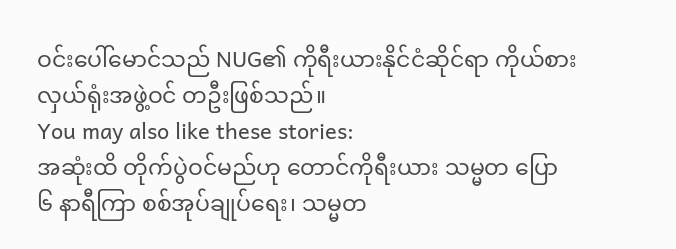ဝင်းပေါ်မောင်သည် NUG၏ ကိုရီးယားနိုင်ငံဆိုင်ရာ ကိုယ်စားလှယ်ရုံးအဖွဲ့ဝင် တဦးဖြစ်သည်။
You may also like these stories:
အဆုံးထိ တိုက်ပွဲဝင်မည်ဟု တောင်ကိုရီးယား သမ္မတ ပြော
၆ နာရီကြာ စစ်အုပ်ချုပ်ရေး၊ သမ္မတ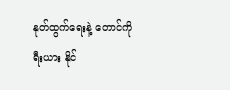နုတ်ထွက်ရေးနဲ့ တောင်ကိုရီးယား နိုင်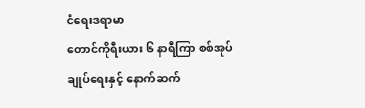ငံရေးဒရာမာ
တောင်ကိုရီးယား ၆ နာရီကြာ စစ်အုပ်ချုပ်ရေးနှင့် နောက်ဆက်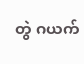တွဲ ဂယက်